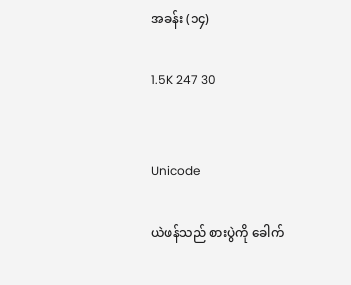အခန်း (၁၄)

1.5K 247 30


Unicode

ယဲဖန်သည် စားပွဲကို ခေါက်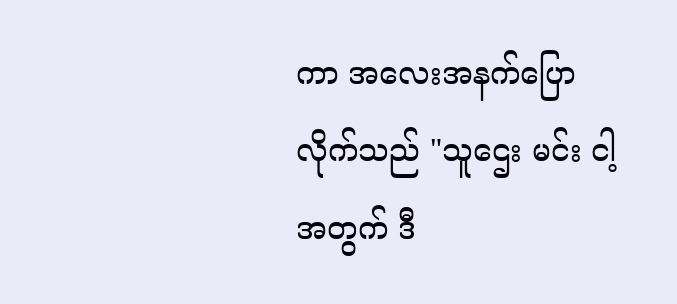ကာ အလေးအနက်ပြောလိုက်သည် "သူဌေး မင်း ငါ့အတွက် ဒီ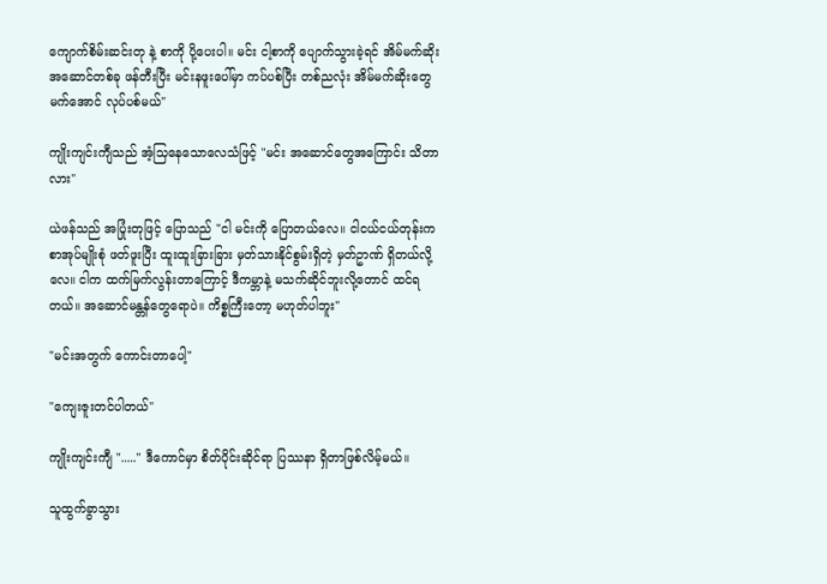ကျောက်စိမ်းဆင်းတု နဲ့ စာကို ပို့ပေးပါ။ မင်း ငါ့စာကို ပျောက်သွားခဲ့ရင် အိမ်မက်ဆိုးအဆောင်တစ်ခု ဖန်တီးပြီး မင်းနဖူးပေါ်မှာ ကပ်ပစ်ပြီး တစ်ညလုံး အိမ်မက်ဆိုးတွေ မက်အောင် လုပ်ပစ်မယ်"

ကျိုးကျင်းကျီသည် အံ့သြနေသောလေသံဖြင့် "မင်း အဆောင်တွေအကြောင်း သိတာလား"

ယဲဖန်သည် အပြုံးတုဖြင့် ပြောသည် "ငါ မင်းကို ပြောတယ်လေ။ ငါငယ်ငယ်တုန်းက စာအုပ်မျိုးစုံ ဖတ်ဖူးပြီး ထူးထူးခြားခြား မှတ်သားနိုင်စွမ်းရှိတဲ့ မှတ်ဥာဏ် ရှိတယ်လို့လေ။ ငါက ထက်မြက်လွန်းတာကြောင့် ဒီကမ္ဘာနဲ့ မသက်ဆိုင်ဘူးလို့တောင် ထင်ရတယ်။ အဆောင်မန္တန်တွေရောပဲ။ ကိစ္စကြီးတော့ မဟုတ်ပါဘူး"

"မင်းအတွက် ကောင်းတာပေါ့"

"ကျေးဇူးတင်ပါတယ်"

ကျိုးကျင်းကျီ "....." ဒီကောင်မှာ စိတ်ပိုင်းဆိုင်ရာ ပြဿနာ ရှိတာဖြစ်လိမ့်မယ်။

သူထွက်ခွာသွား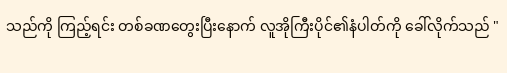သည်ကို ကြည့်ရင်း တစ်ခဏတွေးပြီးနောက် လူအိုကြီးပိုင်၏နံပါတ်ကို ခေါ်လိုက်သည် "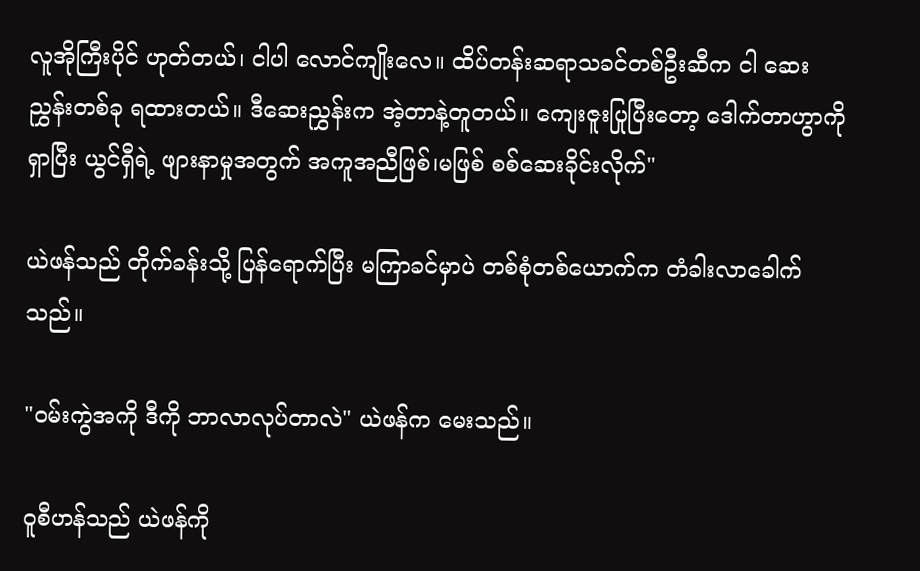လူအိုကြီးပိုင် ဟုတ်တယ်၊ ငါပါ လောင်ကျိုးလေ။ ထိပ်တန်းဆရာသခင်တစ်ဦးဆီက ငါ ဆေးညွှန်းတစ်ခု ရထားတယ်။ ဒီဆေးညွှန်းက အဲ့တာနဲ့တူတယ်။ ကျေးဇူးပြုပြီးတော့ ဒေါက်တာဟွာကို ရှာပြီး ယွင်ရှီရဲ့ ဖျားနာမှုအတွက် အကူအညီဖြစ်၊မဖြစ် စစ်ဆေးခိုင်းလိုက်"

ယဲဖန်သည် တိုက်ခန်းသို့ ပြန်ရောက်ပြီး မကြာခင်မှာပဲ တစ်စုံတစ်ယောက်က တံခါးလာခေါက်သည်။

"ဝမ်းကွဲအကို ဒီကို ဘာလာလုပ်တာလဲ" ယဲဖန်က မေးသည်။

ဝူစီဟန်သည် ယဲဖန်ကို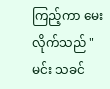ကြည့်ကာ မေးလိုက်သည် "မင်း သခင်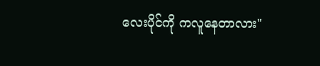လေးပိုင်ကို ကလူနေတာလား"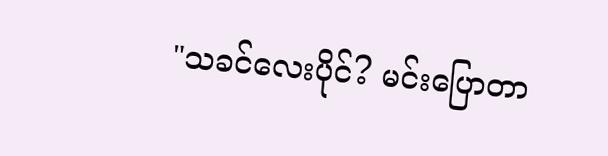"သခင်လေးပိုင်? မင်းပြောတာ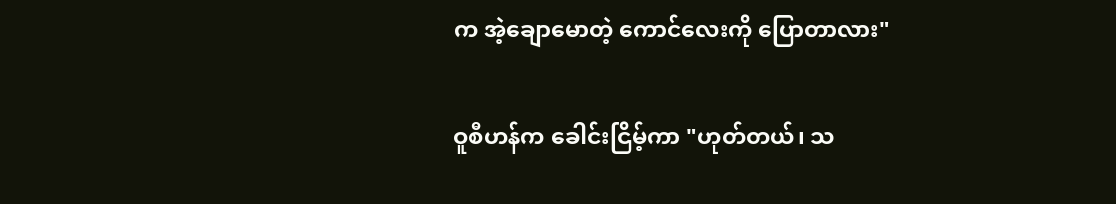က အဲ့ချောမောတဲ့ ကောင်လေးကို ပြောတာလား"

ဝူစီဟန်က ခေါင်းငြိမ့်ကာ "ဟုတ်တယ်၊ သ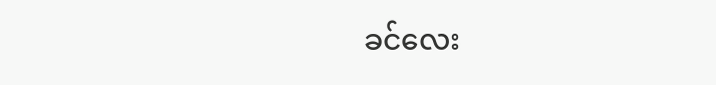ခင်လေး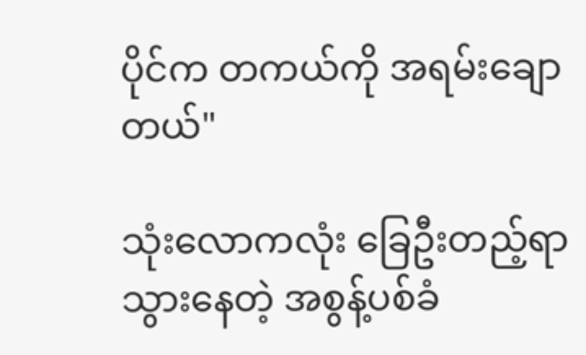ပိုင်က တကယ်ကို အရမ်းချောတယ်"

သုံးလောကလုံး ခြေဦးတည့်ရာ သွားနေတဲ့ အစွန့်ပစ်ခံ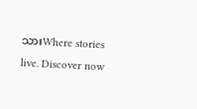သားWhere stories live. Discover now